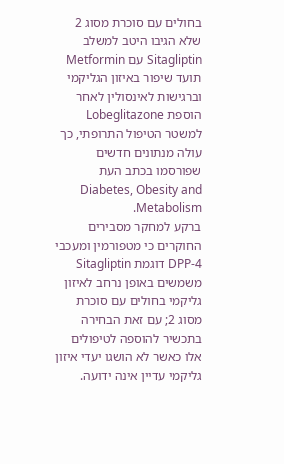בחולים עם סוכרת מסוג 2 שלא הגיבו היטב למשלב Sitagliptin עם Metformin תועד שיפור באיזון הגליקמי וברגישות לאינסולין לאחר הוספת Lobeglitazone למשטר הטיפול התרופתי, כך עולה מנתונים חדשים שפורסמו בכתב העת Diabetes, Obesity and Metabolism.
ברקע למחקר מסבירים החוקרים כי מטפורמין ומעכבי DPP-4 דוגמת Sitagliptin משמשים באופן נרחב לאיזון גליקמי בחולים עם סוכרת מסוג 2; עם זאת הבחירה בתכשיר להוספה לטיפולים אלו כאשר לא הושגו יעדי איזון גליקמי עדיין אינה ידועה.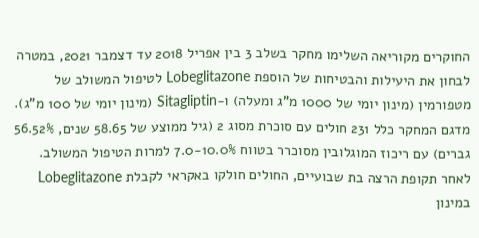החוקרים מקוריאה השלימו מחקר בשלב 3 בין אפריל 2018 עד דצמבר 2021, במטרה לבחון את היעילות והבטיחות של הוספת Lobeglitazone לטיפול המשולב של מטפורמין (מינון יומי של 1000 מ”ג ומעלה) ו-Sitagliptin (מינון יומי של 100 מ”ג).
מדגם המחקר כלל 231 חולים עם סוכרת מסוג 2 (גיל ממוצע של 58.65 שנים, 56.52% גברים) עם ריכוז המוגלובין מסוכרר בטווח 7.0-10.0% למרות הטיפול המשולב.
לאחר תקופת הרצה בת שבועיים, החולים חולקו באקראי לקבלת Lobeglitazone במינון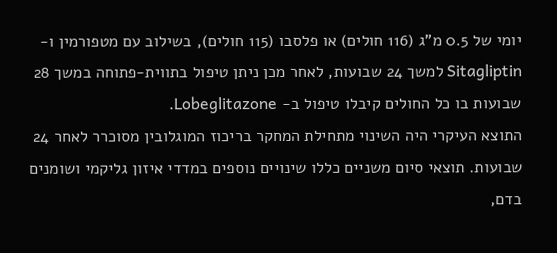יומי של 0.5 מ”ג (116 חולים) או פלסבו (115 חולים), בשילוב עם מטפורמין ו-Sitagliptin למשך 24 שבועות, לאחר מכן ניתן טיפול בתווית-פתוחה במשך 28 שבועות בו כל החולים קיבלו טיפול ב- Lobeglitazone.
התוצא העיקרי היה השינוי מתחילת המחקר בריכוז המוגלובין מסוכרר לאחר 24 שבועות. תוצאי סיום משניים כללו שינויים נוספים במדדי איזון גליקמי ושומנים בדם,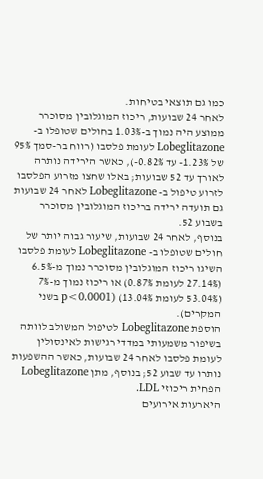כמו גם תוצאי בטיחות.
לאחר 24 שבועות, ריכוז המוגלובין מסוכרר ממוצע היה נמוך ב-1.03% בחולים שטופלו ב- Lobeglitazone לעומת פלסבו (רווח בר-סמך 95% של 1.23%- עד 0.82%-), כאשר הירידה נותרה לאורך עד 52 שבועות; באלו שחצו מזרוע הפלסבו לזרוע טיפול ב- Lobeglitazone לאחר 24 שבועות גם תועדה ירידה בריכוז המוגלובין מסוכרר בשבוע 52.
בנוסף, לאחר 24 שבועות, שיעור גבוה יותר של חולים שטופלו ב- Lobeglitazone לעומת פלסבו השיגו ריכוז המוגלובין מסוכרר נמוך מ-6.5% (27.14% לעומת 0.87%) או ריכוז נמוך מ-7% (53.04% לעומת 13.04%) (p<0.0001 בשני המקרים).
הוספת Lobeglitazone לטיפול המשולב לוותה בשיפור משמעותי במדדי רגישות לאינסולין לעומת פלסבו לאחר 24 שבועות, כאשר ההשפעות נותרו עד שבוע 52; בנוסף, מתן Lobeglitazone הפחית ריכוזי LDL.
היארעות אירועים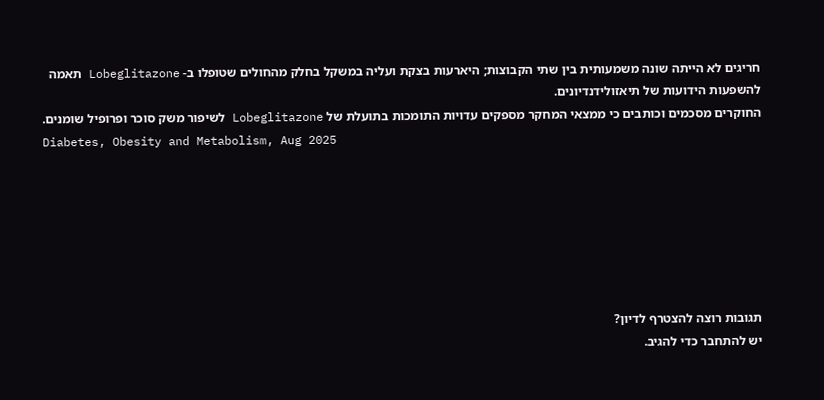חריגים לא הייתה שונה משמעותית בין שתי הקבוצות; היארעות בצקת ועליה במשקל בחלק מהחולים שטופלו ב- Lobeglitazone תאמה להשפעות הידועות של תיאזולידנדיונים.
החוקרים מסכמים וכותבים כי ממצאי המחקר מספקים עדויות התומכות בתועלת של Lobeglitazone לשיפור משק סוכר ופרופיל שומנים.
Diabetes, Obesity and Metabolism, Aug 2025







תגובות רוצה להצטרף לדיון?
יש להתחבר כדי להגיב.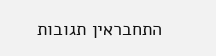התחבראין תגובות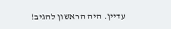עדיין. היה הראשון להגיב!